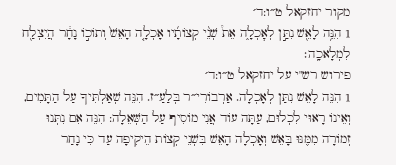מקור יחזקאל ט״ו:ד׳
1 הִנֵּ֥ה לָאֵ֖שׁ נִתַּ֣ן לְאׇכְלָ֑ה אֵת֩ שְׁנֵ֨י קְצוֹתָ֜יו אָכְלָ֤ה הָאֵשׁ֙ וְתוֹכ֣וֹ נָחָ֔ר הֲיִצְלַ֖ח לִמְלָאכָֽה׃
פירוש רש"י על יחזקאל ט״ו:ד׳
1 הִנֵּה לָאֵשׁ נִתַּן לְאָכְלָה. אַרְבוֹרִי״ר בְּלַעַ״ז. הִנֵּה שְׁאַלְתִּיךָ עַל הַתָּמִים, וְאֵינוֹ רָאוּי לִכְלוּם, עַתָּה עוֹד אֲנִי מוֹסִיף עַל הַשְּׁאֵלָה: הִנֵּה אִם נִתְּנוּ זְמוֹרָה מִמֶּנּוּ בָּאֵשׁ וְאָכְלָה הָאֵשׁ בִּשְׁנֵי קְצוֹת הֵיקִיפָה עַד כִּי נָחַר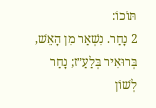תּוֹכוֹ:
2 נָחַר. נִשְׁאַר מִן הָאֵשׁ, בְּרוּאִיר בְּלַעַ״ז; נָחַר לְשׁוֹן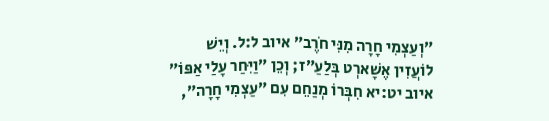״וְעַצְמִי חָרָה מִנִּי חֹרֶב״ איוב ל:ל. וְיֵשׁ לוֹעֲזִין אֶשָׁארְט בְּלַעַ״ז; וְכֵן ״וַיִּחַר עָלַי אַפּוֹ״ איוב יט:יא חִבְּרוֹ מְנַחֵם עִם ״עַצְמִי חָרָה״,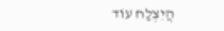הֲיִצְלַח עוֹד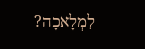לִמְלָאכָה?